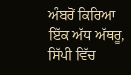ਅੰਬਰੋਂ ਕਿਰਿਆ ਇੱਕ ਅੱਧ ਅੱਥਰੂ, ਸਿੱਪੀ ਵਿੱਚ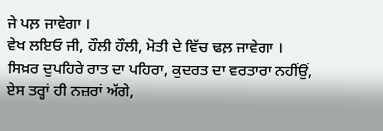ਜੇ ਪਲ਼ ਜਾਵੇਗਾ ।
ਵੇਖ ਲਇਓ ਜੀ, ਹੌਲੀ ਹੌਲੀ, ਮੋਤੀ ਦੇ ਵਿੱਚ ਢਲ਼ ਜਾਵੇਗਾ ।
ਸਿਖ਼ਰ ਦੁਪਹਿਰੇ ਰਾਤ ਦਾ ਪਹਿਰਾ, ਕੁਦਰਤ ਦਾ ਵਰਤਾਰਾ ਨਹੀਂਉਂ,
ਏਸ ਤਰ੍ਹਾਂ ਹੀ ਨਜ਼ਰਾਂ ਅੱਗੇ,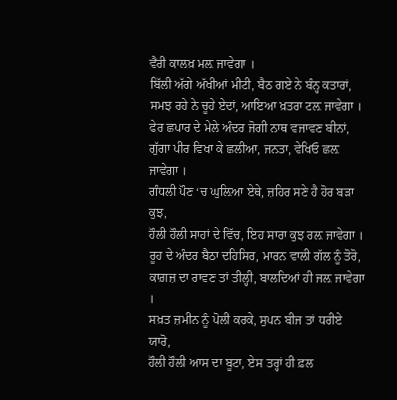ਵੈਰੀ ਕਾਲਖ਼ ਮਲ਼ ਜਾਵੇਗਾ ।
ਬਿੱਲੀ ਅੱਗੇ ਅੱਖੀਆਂ ਮੀਟੀ, ਬੈਠ ਗਏ ਨੇ ਬੰਨ੍ਹ ਕਤਾਰਾਂ,
ਸਮਝ ਰਹੇ ਨੇ ਚੂਹੇ ਏਦਾਂ, ਆਇਆ ਖ਼ਤਰਾ ਟਲ਼ ਜਾਵੇਗਾ ।
ਫੇਰ ਛਪਾਰ ਦੇ ਮੇਲੇ ਅੰਦਰ ਜੋਗੀ ਨਾਥ ਵਜਾਵਣ ਬੀਨਾਂ,
ਗੁੱਗਾ ਪੀਰ ਵਿਖਾ ਕੇ ਛਲੀਆ, ਜਨਤਾ, ਵੇਖਿਓ ਛਲ਼ ਜਾਵੇਗਾ ।
ਗੰਧਲੀ ਪੌਣ ‘ਚ ਘੁਲ਼ਿਆ ਏਥੇ, ਜ਼ਹਿਰ ਸਣੇ ਹੈ ਹੋਰ ਬੜਾ ਕੁਝ,
ਹੌਲੀ ਹੌਲੀ ਸਾਹਾਂ ਦੇ ਵਿੱਚ, ਇਹ ਸਾਰਾ ਕੁਝ ਰਲ਼ ਜਾਵੇਗਾ ।
ਰੂਹ ਦੇ ਅੰਦਰ ਬੈਠਾ ਦਹਿਸਿਰ, ਮਾਰਨ ਵਾਲੀ ਗੱਲ ਨੂੰ ਤੋਰੋ,
ਕਾਗ਼ਜ਼ ਦਾ ਰਾਵਣ ਤਾਂ ਤੀਲ੍ਹੀ, ਬਾਲਦਿਆਂ ਹੀ ਜਲ਼ ਜਾਵੇਗਾ ।
ਸਖ਼ਤ ਜ਼ਮੀਨ ਨੂੰ ਪੋਲੀ ਕਰਕੇ, ਸੁਪਨ ਬੀਜ ਤਾਂ ਧਰੀਏ ਯਾਰੋ,
ਹੌਲੀ ਹੌਲੀ ਆਸ ਦਾ ਬੂਟਾ, ਏਸ ਤਰ੍ਹਾਂ ਹੀ ਫ਼ਲ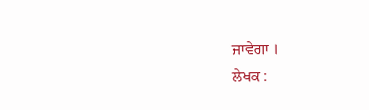ਜਾਵੇਗਾ ।
ਲੇਖਕ :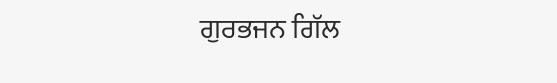ਗੁਰਭਜਨ ਗਿੱਲ